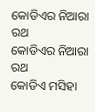କୋଡିଏର ନିଆରା ରଥ
କୋଡିଏର ନିଆରା ରଥ
କୋଡିଏ ମସିହା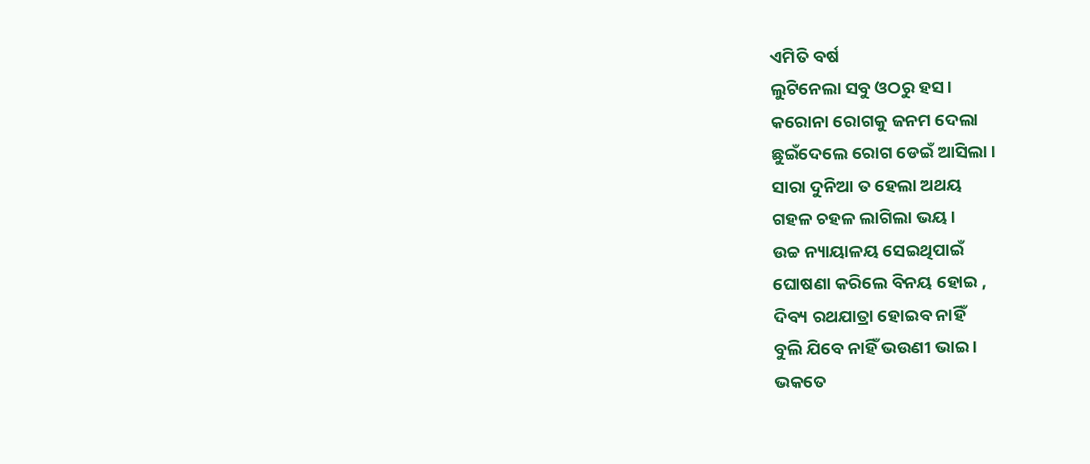ଏମିତି ବର୍ଷ
ଲୁଟିନେଲା ସବୁ ଓଠରୁ ହସ ।
କରୋନା ରୋଗକୁ ଜନମ ଦେଲା
ଛୁଇଁଦେଲେ ରୋଗ ଡେଇଁ ଆସିଲା ।
ସାରା ଦୁନିଆ ତ ହେଲା ଅଥୟ
ଗହଳ ଚହଳ ଲାଗିଲା ଭୟ ।
ଉଚ୍ଚ ନ୍ୟାୟାଳୟ ସେଇଥିପାଇଁ
ଘୋଷଣା କରିଲେ ବିନୟ ହୋଇ ,
ଦିବ୍ୟ ରଥଯାତ୍ରା ହୋଇବ ନାହିଁ
ବୁଲି ଯିବେ ନାହିଁ ଭଉଣୀ ଭାଇ ।
ଭକତେ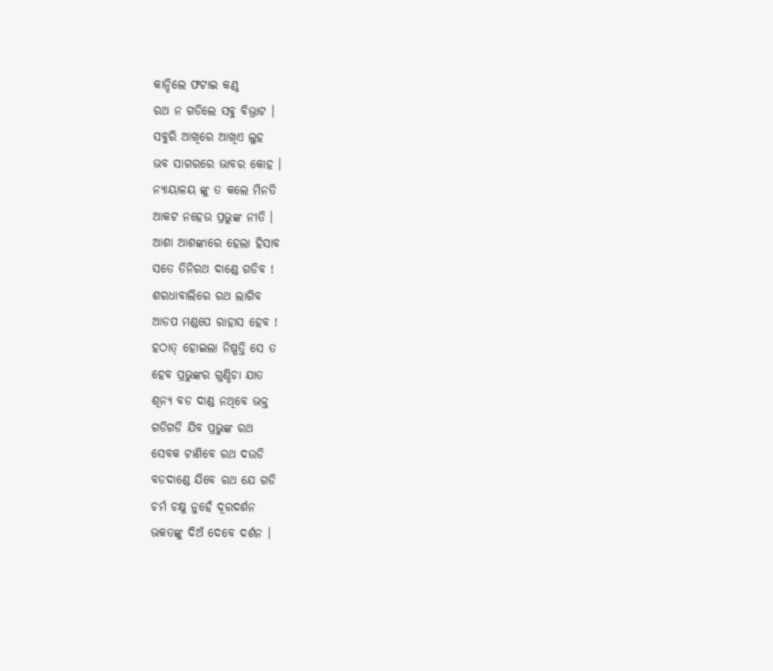କାନ୍ଦିଲେ ଫଟାଇ କଣ୍ଠ
ରଥ ନ ଗଡିଲେ ସବୁ ବିଭ୍ରାଟ ।
ସବୁରି ଆଖିରେ ଆଖିଏ ଲୁହ
ଭବ ସାଗରରେ ଭାବର କୋହ ।
ନ୍ୟାୟାଳୟ ଙ୍କୁ ତ କଲେ ମିନତି
ଆକଟ ନହେଉ ପ୍ରଭୁଙ୍କ ନୀତି ।
ଆଶା ଆଶଙ୍କାରେ ହେଲା ହିସାବ
ସତେ ତିନିରଥ ଦାଣ୍ଡେ ଗଡିବ !
ଶରଧାବାଲିରେ ରଥ ଲାଗିବ
ଆଡପ ମଣ୍ଡପେ ରାହାସ ହେବ !
ହଠାତ୍ ହୋଇଲା ନିଷ୍ପତ୍ତି ସେ ତ
ହେବ ପ୍ରଭୁଙ୍କର ଗୁଣ୍ଡିଚା ଯାତ
ଶୂନ୍ୟ ବଡ ଦାଣ୍ଡ ନଥିବେ ଭକ୍ତ
ଗଡିଗଡି ଯିବ ପ୍ରଭୁଙ୍କ ରଥ
ସେବକ ଟାଣିବେ ରଥ ଦଉଡି
ବଡଦାଣ୍ଡେ ଯିବେ ରଥ ଯେ ଗଡି
ଚର୍ମ ଚକ୍ଷୁ ନୁହେଁ ଦୂରଦର୍ଶନ
ଭକତଙ୍କୁ ଦିଅଁ ଦେବେ ଦର୍ଶନ ।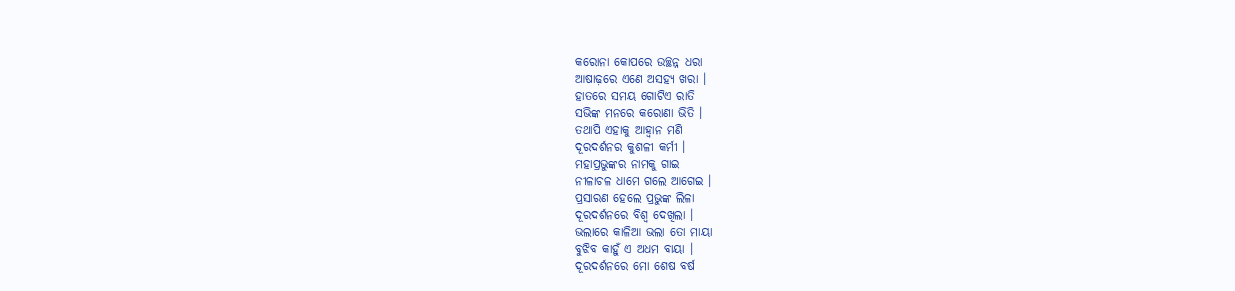କରୋନା କୋପରେ ଉଚ୍ଛନ୍ନ ଧରା
ଆଷାଢ଼ରେ ଏଣେ ଅସହ୍ୟ ଖରା ।
ହାତରେ ସମୟ ଗୋଟିଏ ରାତି
ସଭିଙ୍କ ମନରେ କରୋଣା ଭିତି ।
ତଥାପି ଏହାକୁ ଆହ୍ୱାନ ମଣି
ଦୂରଦର୍ଶନର କୁଶଳୀ କର୍ମୀ ।
ମହାପ୍ରଭୁଙ୍କର ନାମକୁ ଗାଇ
ନୀଳାଚଳ ଧାମେ ଗଲେ ଆଗେଇ ।
ପ୍ରସାରଣ ହେଲେ ପ୍ରଭୁଙ୍କ ଲିଳା
ଦୂରଦର୍ଶନରେ ବିଶ୍ୱ ଦେଖିଲା ।
ଭଲାରେ କାଳିଆ ଭଲା ତୋ ମାୟା
ବୁଝିବ କାହୁଁ ଏ ଅଧମ ବାୟା ।
ଦୂରଦର୍ଶନରେ ମୋ ଶେଷ ବର୍ଷ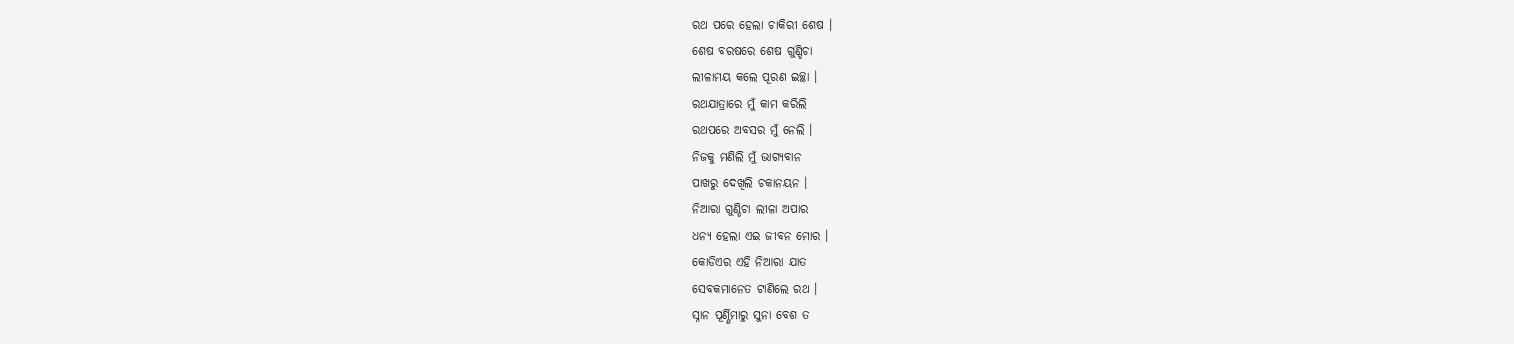ରଥ ପରେ ହେଲା ଚାକିରୀ ଶେଷ ।
ଶେଷ ବରଷରେ ଶେଷ ଗୁଣ୍ଡିଚା
ଲୀଳାମୟ କଲେ ପୂରଣ ଇଚ୍ଛା ।
ରଥଯାତ୍ରାରେ ମୁଁ କାମ କରିଲି
ରଥପରେ ଅବସର ମୁଁ ନେଲି ।
ନିଜକୁ ମଣିଲି ମୁଁ ଭାଗ୍ୟବାନ
ପାଖରୁ ଦେଖିଲି ଚକାନୟନ ।
ନିଆରା ଗୁଣ୍ଡିଚା ଲୀଳା ଅପାର
ଧନ୍ୟ ହେଲା ଏଇ ଜୀବନ ମୋର ।
କୋଡିଏର ଏହି ନିଆରା ଯାତ
ସେବକମାନେତ ଟାଣିଲେ ରଥ ।
ସ୍ନାନ ପୂର୍ଣ୍ଣିମାରୁ ସୁନା ବେଶ ତ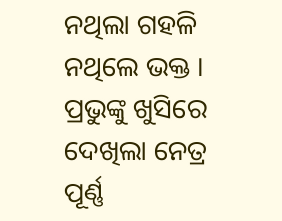ନଥିଲା ଗହଳି ନଥିଲେ ଭକ୍ତ ।
ପ୍ରଭୁଙ୍କୁ ଖୁସିରେ ଦେଖିଲା ନେତ୍ର
ପୂର୍ଣ୍ଣ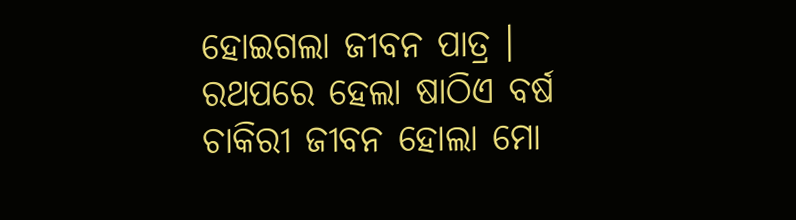ହୋଇଗଲା ଜୀବନ ପାତ୍ର ।
ରଥପରେ ହେଲା ଷାଠିଏ ବର୍ଷ
ଚାକିରୀ ଜୀବନ ହୋଲା ମୋ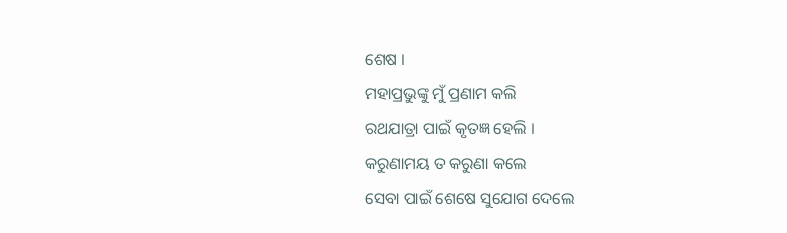ଶେଷ ।
ମହାପ୍ରଭୁଙ୍କୁ ମୁଁ ପ୍ରଣାମ କଲି
ରଥଯାତ୍ରା ପାଇଁ କୃତଜ୍ଞ ହେଲି ।
କରୁଣାମୟ ତ କରୁଣା କଲେ
ସେବା ପାଇଁ ଶେଷେ ସୁଯୋଗ ଦେଲେ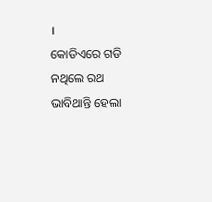।
କୋଡିଏରେ ଗଡି ନଥିଲେ ରଥ
ଭାବିଥାନ୍ତି ହେଲା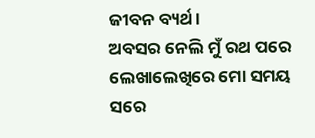ଜୀବନ ବ୍ୟର୍ଥ ।
ଅବସର ନେଲି ମୁଁ ରଥ ପରେ
ଲେଖାଲେଖିରେ ମୋ ସମୟ ସରେ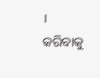।
କରିବାକୁ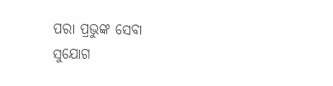ପରା ପ୍ରଭୁଙ୍କ ସେବା
ସୁଯୋଗ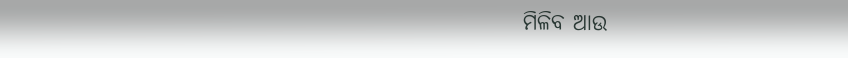ମିଳିବ ଆଉ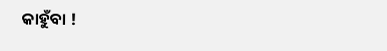କାହୁଁବା !